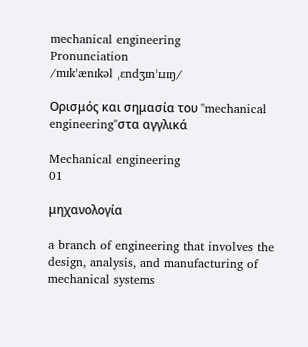mechanical engineering
Pronunciation
/mɪkˈænɪkəl ˌɛndʒɪnˈɪɹɪŋ/

Ορισμός και σημασία του "mechanical engineering"στα αγγλικά

Mechanical engineering
01

μηχανολογία

a branch of engineering that involves the design, analysis, and manufacturing of mechanical systems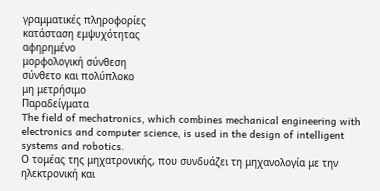γραμματικές πληροφορίες
κατάσταση εμψυχότητας
αφηρημένο
μορφολογική σύνθεση
σύνθετο και πολύπλοκο
μη μετρήσιμο
Παραδείγματα
The field of mechatronics, which combines mechanical engineering with electronics and computer science, is used in the design of intelligent systems and robotics.
Ο τομέας της μηχατρονικής, που συνδυάζει τη μηχανολογία με την ηλεκτρονική και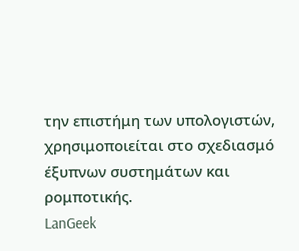την επιστήμη των υπολογιστών, χρησιμοποιείται στο σχεδιασμό έξυπνων συστημάτων και ρομποτικής.
LanGeek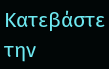Κατεβάστε την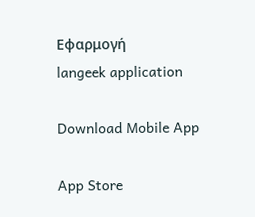Εφαρμογή
langeek application

Download Mobile App

App Store